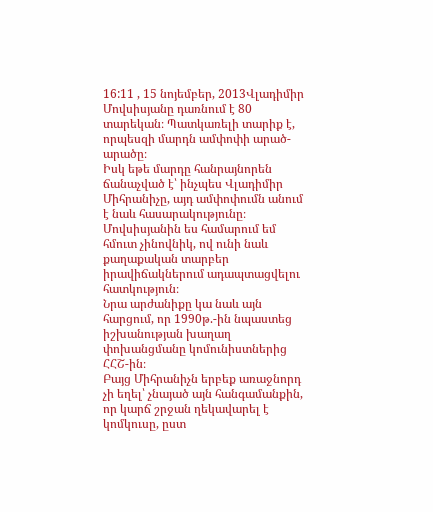16:11 , 15 նոյեմբեր, 2013Վլադիմիր Մովսիսյանը դառնում է 80 տարեկան։ Պատկառելի տարիք է, որպեսզի մարդն ամփոփի արած-արածը։
Իսկ եթե մարդը հանրայնորեն ճանաչված է՝ ինչպես Վլադիմիր Միհրանիչը, այդ ամփոփումն անում է նաև հասարակությունը։
Մովսիսյանին ես համարում եմ հմուտ չինովնիկ, ով ունի նաև քաղաքական տարբեր իրավիճակներում ադապտացվելու հատկություն։
Նրա արժանիքը կա նաև այն հարցում, որ 1990թ.-ին նպաստեց իշխանության խաղաղ փոխանցմանը կոմունիստներից ՀՀՇ-ին։
Բայց Միհրանիչն երբեք առաջնորդ չի եղել՝ չնայած այն հանգամանքին, որ կարճ շրջան ղեկավարել է կոմկուսը, ըստ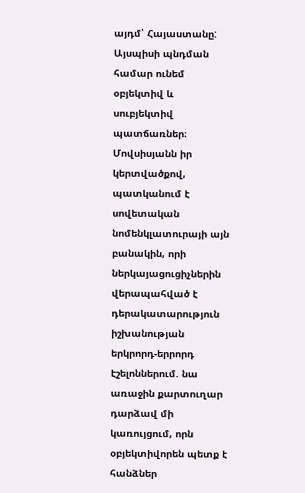այդմ՝ Հայաստանը:
Այսպիսի պնդման համար ունեմ օբյեկտիվ և սուբյեկտիվ պատճառներ։
Մովսիսյանն իր կերտվածքով, պատկանում է սովետական նոմենկլատուրայի այն բանակին, որի ներկայացուցիչներին վերապահված է դերակատարություն իշխանության երկրորդ-երրորդ էշելոններում. նա առաջին քարտուղար դարձավ մի կառույցում, որն օբյեկտիվորեն պետք է հանձներ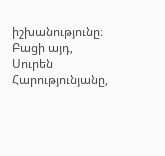իշխանությունը։
Բացի այդ, Սուրեն Հարությունյանը,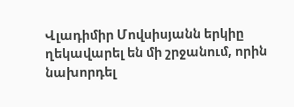Վլադիմիր Մովսիսյանն երկիը ղեկավարել են մի շրջանում, որին նախորդել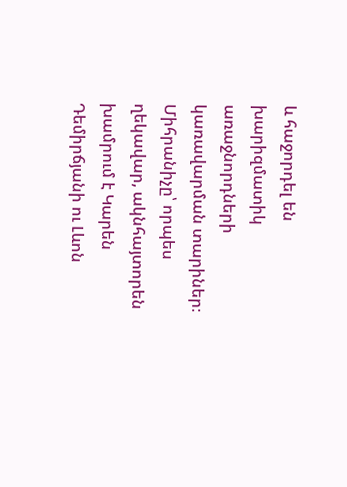և հաջորդել են խարիզմատիկ առաջնորդների կառավարման տարիներ։
Միհրանիչը՝ որպես ղեկավար, ակնհայտորեն խամրում է Կարեն Դեմիրճյանի ու Լևոն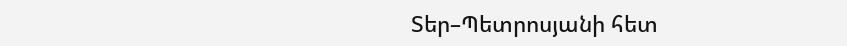Տեր–Պետրոսյանի հետ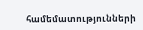համեմատությունների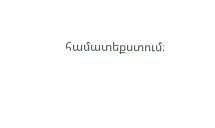համատեքստում։